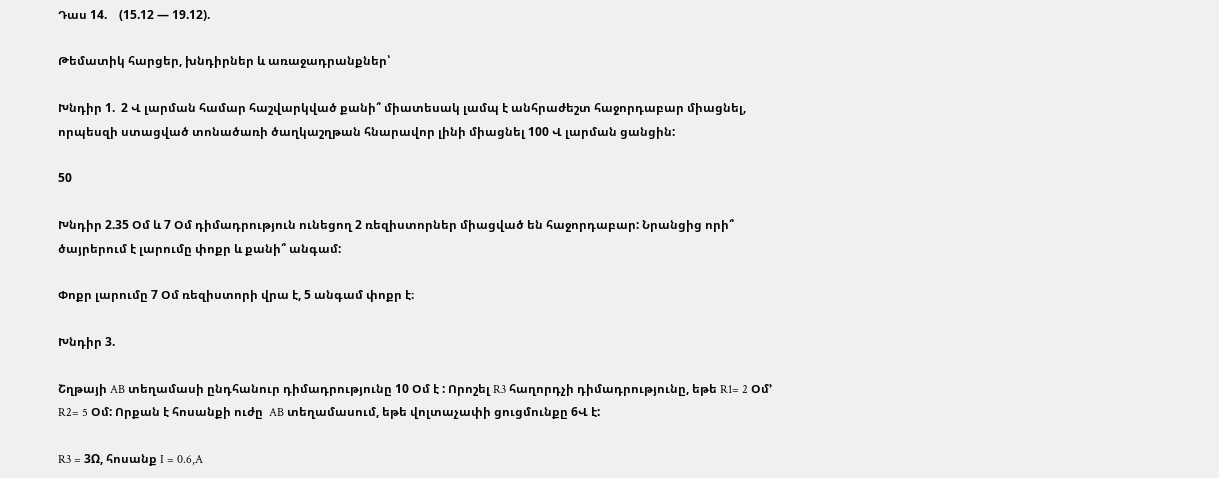Դաս 14.    (15.12 — 19.12).

Թեմատիկ հարցեր, խնդիրներ և առաջադրանքներ՝

Խնդիր 1.  2 Վ լարման համար հաշվարկված քանի՞ միատեսակ լամպ է անհրաժեշտ հաջորդաբար միացնել, որպեսզի ստացված տոնածառի ծաղկաշղթան հնարավոր լինի միացնել 100 Վ լարման ցանցին:

50

Խնդիր 2.35 Օմ և 7 Օմ դիմադրություն ունեցող 2 ռեզիստորներ միացված են հաջորդաբար: Նրանցից որի՞ ծայրերում է լարումը փոքր և քանի՞ անգամ:

Փոքր լարումը 7 Օմ ռեզիստորի վրա է, 5 անգամ փոքր է։

Խնդիր 3.

Շղթայի AB տեղամասի ընդհանուր դիմադրությունը 10 Օմ է : Որոշել R3 հաղորդչի դիմադրությունը, եթե R1= 2 Օմ’ R2= 5 Օմ: Որքան է հոսանքի ուժը  AB տեղամասում, եթե վոլտաչափի ցուցմունքը 6Վ է:

R3 = 3Ω, հոսանք I = 0.6,A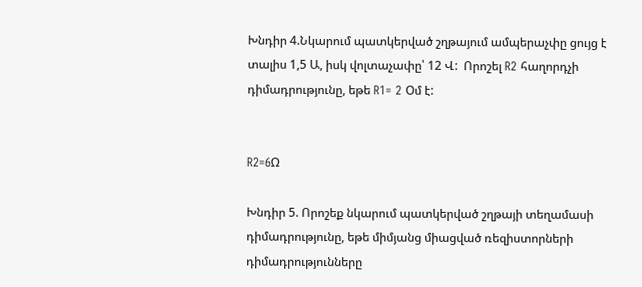Խնդիր 4.Նկարում պատկերված շղթայում ամպերաչփը ցույց է տալիս 1,5 Ա, իսկ վոլտաչափը՝ 12 Վ:  Որոշել R2 հաղորդչի դիմադրությունը, եթե R1= 2 Օմ է:


R2=6Ω

Խնդիր 5. Որոշեք նկարում պատկերված շղթայի տեղամասի դիմադրությունը, եթե միմյանց միացված ռեզիստորների դիմադրությունները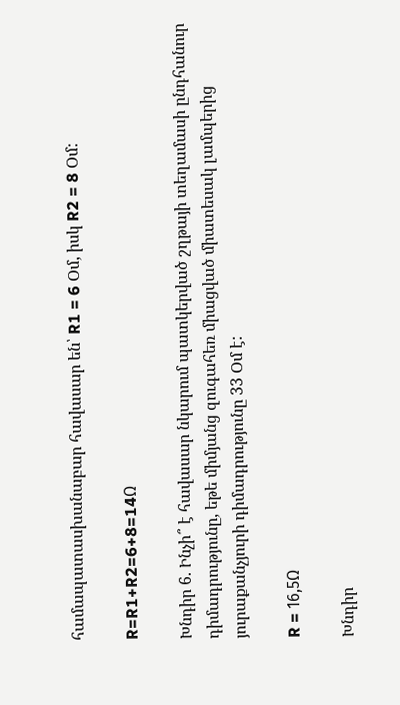համապատասխանաբար հավասար են՝ R1 = 6 Օմ, իսկ R2 = 8 Օմ:

R=R1+R2=6+8=14Ω

Խնդիր 6. Ինչի՞ է հավասար նկարում պատկերված շղթայի տեղամասի ընդհանուր դիմադրությունը, եթե միմյանց զուգահեռ միացված միատեսակ լամպերից յուրաքանչյուրի դիմադրությունը 33 Օմ է:

R = 16,5Ω

Խնդիր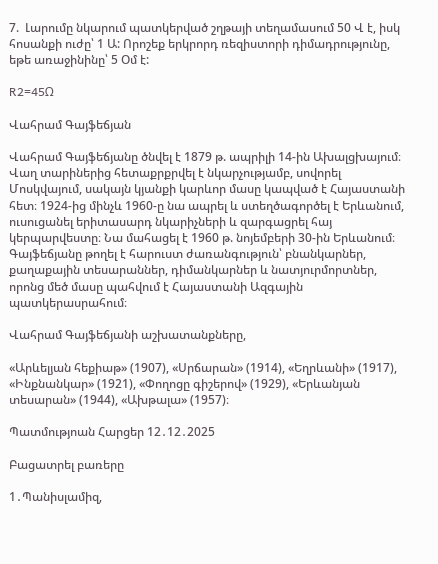7.  Լարումը նկարում պատկերված շղթայի տեղամասում 50 Վ է, իսկ հոսանքի ուժը՝ 1 Ա: Որոշեք երկրորդ ռեզիստորի դիմադրությունը, եթե առաջինինը՝ 5 Օմ է:

R2=45Ω

Վահրամ Գայֆեճյան

Վահրամ Գայֆեճյանը ծնվել է 1879 թ. ապրիլի 14-ին Ախալցխայում։ Վաղ տարիներից հետաքրքրվել է նկարչությամբ, սովորել Մոսկվայում, սակայն կյանքի կարևոր մասը կապված է Հայաստանի հետ։ 1924-ից մինչև 1960-ը նա ապրել և ստեղծագործել է Երևանում, ուսուցանել երիտասարդ նկարիչների և զարգացրել հայ կերպարվեստը։ Նա մահացել է 1960 թ. նոյեմբերի 30-ին Երևանում։ Գայֆեճյանը թողել է հարուստ ժառանգություն՝ բնանկարներ, քաղաքային տեսարաններ, դիմանկարներ և նատյուրմորտներ, որոնց մեծ մասը պահվում է Հայաստանի Ազգային պատկերասրահում։

Վահրամ Գայֆեճյանի աշխատանքները,

«Արևելյան հեքիաթ» (1907), «Սրճարան» (1914), «Եղրևանի» (1917), «Ինքնանկար» (1921), «Փողոցը գիշերով» (1929), «Երևանյան տեսարան» (1944), «Ախթալա» (1957)։

Պատմությոան Հարցեր 12․12․2025

Բացատրել բառերը

1․Պանիսլամիզ,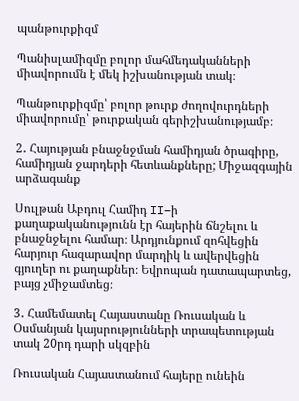պանթուրքիզմ

Պանիսլամիզմը բոլոր մահմեդականների միավորումն է մեկ իշխանության տակ։

Պանթուրքիզմը՝ բոլոր թուրք ժողովուրդների միավորումը՝ թուրքական գերիշխանությամբ։

2․ Հայության բնաջնջման համիդյան ծրագիրը, համիդյան ջարդերի հետևանքները; Միջազգային արձագանք

Սուլթան Աբդուլ Համիդ II–ի քաղաքականությունն էր հայերին ճնշելու և բնաջնջելու համար։ Արդյունքում զոհվեցին հարյուր հազարավոր մարդիկ և ավերվեցին գյուղեր ու քաղաքներ։ Եվրոպան դատապարտեց, բայց չմիջամտեց։

3․ Համեմատել Հայաստանը Ռուսական և Օսմանյան կայսրությունների տրապետության տակ 20րդ դարի սկզբին

Ռուսական Հայաստանում հայերը ունեին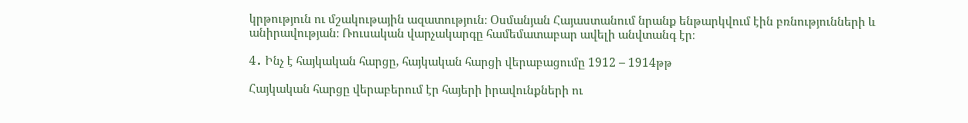կրթություն ու մշակութային ազատություն։ Օսմանյան Հայաստանում նրանք ենթարկվում էին բռնությունների և անիրավության։ Ռուսական վարչակարգը համեմատաբար ավելի անվտանգ էր։

4․ Ինչ է հայկական հարցը, հայկական հարցի վերաբացումը 1912 – 1914թթ

Հայկական հարցը վերաբերում էր հայերի իրավունքների ու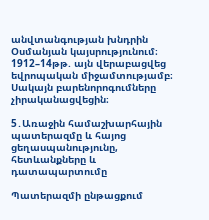անվտանգության խնդրին Օսմանյան կայսրությունում։ 1912–14թթ. այն վերաբացվեց եվրոպական միջամտությամբ։ Սակայն բարենորոգումները չիրականացվեցին։

5․Առաջին համաշխարհային պատերազմը և հայոց ցեղասպանությունը, հետևանքները և դատապարտումը

Պատերազմի ընթացքում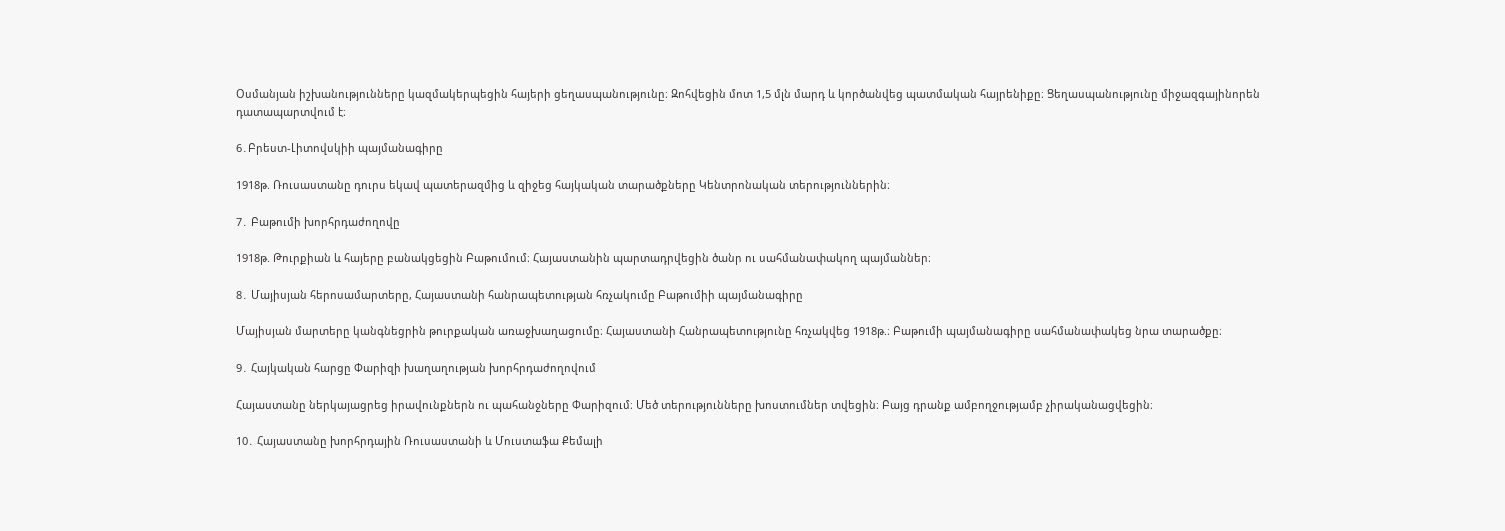Օսմանյան իշխանությունները կազմակերպեցին հայերի ցեղասպանությունը։ Զոհվեցին մոտ 1,5 մլն մարդ և կործանվեց պատմական հայրենիքը։ Ցեղասպանությունը միջազգայինորեն դատապարտվում է։

6․Բրեստ-Լիտովսկիի պայմանագիրը

1918թ. Ռուսաստանը դուրս եկավ պատերազմից և զիջեց հայկական տարածքները Կենտրոնական տերություններին։

7․ Բաթումի խորհրդաժողովը

1918թ. Թուրքիան և հայերը բանակցեցին Բաթումում։ Հայաստանին պարտադրվեցին ծանր ու սահմանափակող պայմաններ։

8․ Մայիսյան հերոսամարտերը, Հայաստանի հանրապետության հռչակումը Բաթումիի պայմանագիրը

Մայիսյան մարտերը կանգնեցրին թուրքական առաջխաղացումը։ Հայաստանի Հանրապետությունը հռչակվեց 1918թ.։ Բաթումի պայմանագիրը սահմանափակեց նրա տարածքը։

9․ Հայկական հարցը Փարիզի խաղաղության խորհրդաժողովում

Հայաստանը ներկայացրեց իրավունքներն ու պահանջները Փարիզում։ Մեծ տերությունները խոստումներ տվեցին։ Բայց դրանք ամբողջությամբ չիրականացվեցին։

10․ Հայաստանը խորհրդային Ռուսաստանի և Մուստաֆա Քեմալի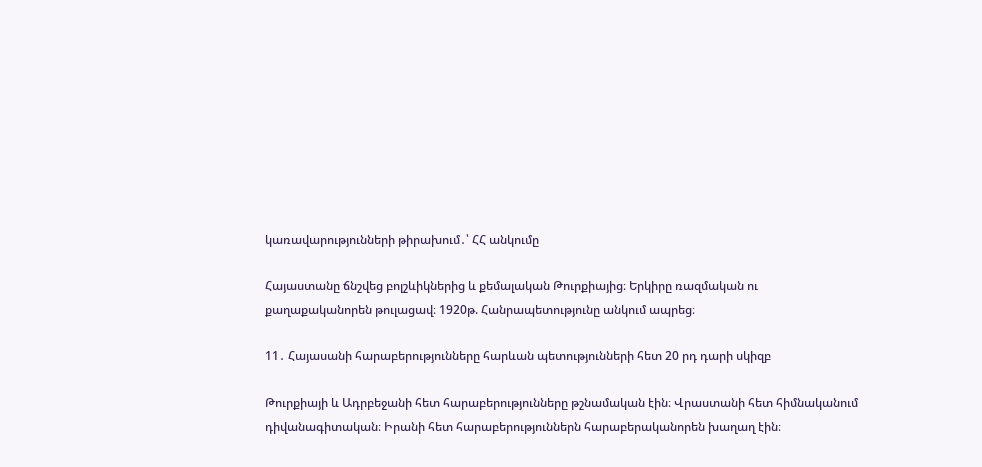կառավարությունների թիրախում․՝ ՀՀ անկումը

Հայաստանը ճնշվեց բոլշևիկներից և քեմալական Թուրքիայից։ Երկիրը ռազմական ու քաղաքականորեն թուլացավ։ 1920թ. Հանրապետությունը անկում ապրեց։

11․ Հայասանի հարաբերությունները հարևան պետությունների հետ 20 րդ դարի սկիզբ

Թուրքիայի և Ադրբեջանի հետ հարաբերությունները թշնամական էին։ Վրաստանի հետ հիմնականում դիվանագիտական։ Իրանի հետ հարաբերություններն հարաբերականորեն խաղաղ էին։